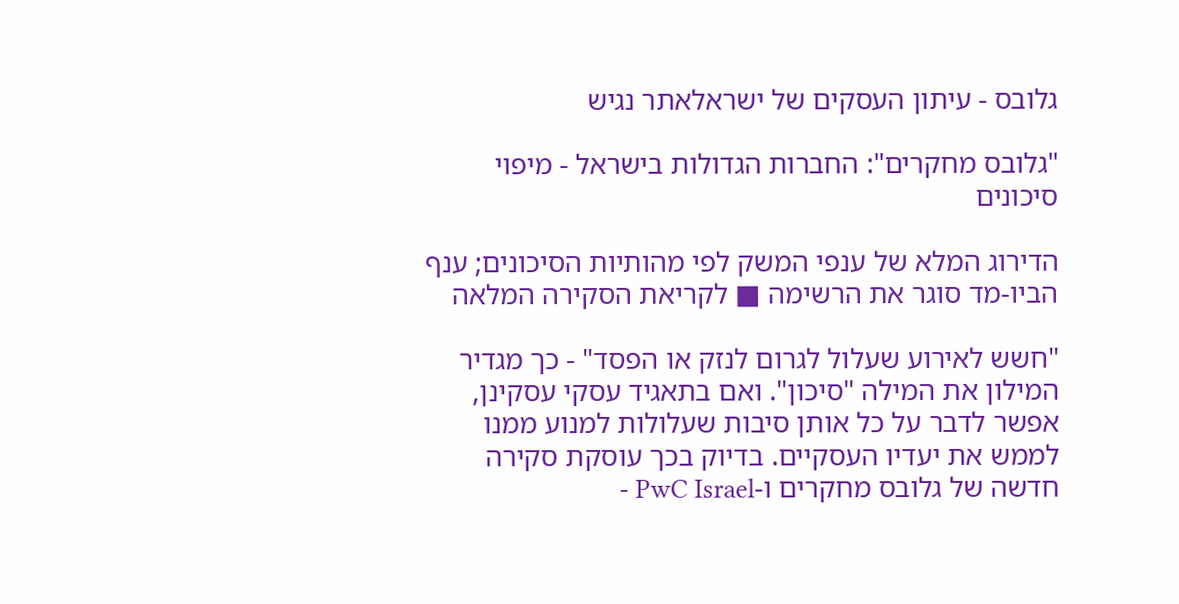גלובס - עיתון העסקים של ישראלאתר נגיש

"גלובס מחקרים": החברות הגדולות בישראל - מיפוי סיכונים

הדירוג המלא של ענפי המשק לפי מהותיות הסיכונים; ענף הביו-מד סוגר את הרשימה ■ לקריאת הסקירה המלאה

"חשש לאירוע שעלול לגרום לנזק או הפסד" - כך מגדיר המילון את המילה "סיכון". ואם בתאגיד עסקי עסקינן, אפשר לדבר על כל אותן סיבות שעלולות למנוע ממנו לממש את יעדיו העסקיים. בדיוק בכך עוסקת סקירה חדשה של גלובס מחקרים ו-PwC Israel -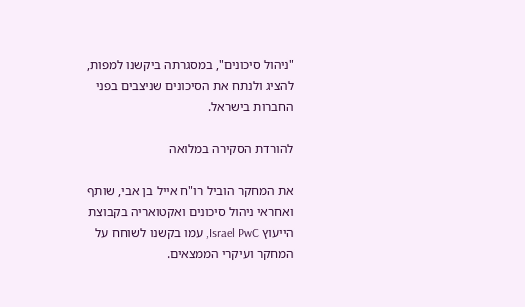"ניהול סיכונים", במסגרתה ביקשנו למפות, להציג ולנתח את הסיכונים שניצבים בפני החברות בישראל.

להורדת הסקירה במלואה

את המחקר הוביל רו"ח אייל בן אבי, שותף ואחראי ניהול סיכונים ואקטואריה בקבוצת הייעוץ Israel PwC, עמו בקשנו לשוחח על המחקר ועיקרי הממצאים.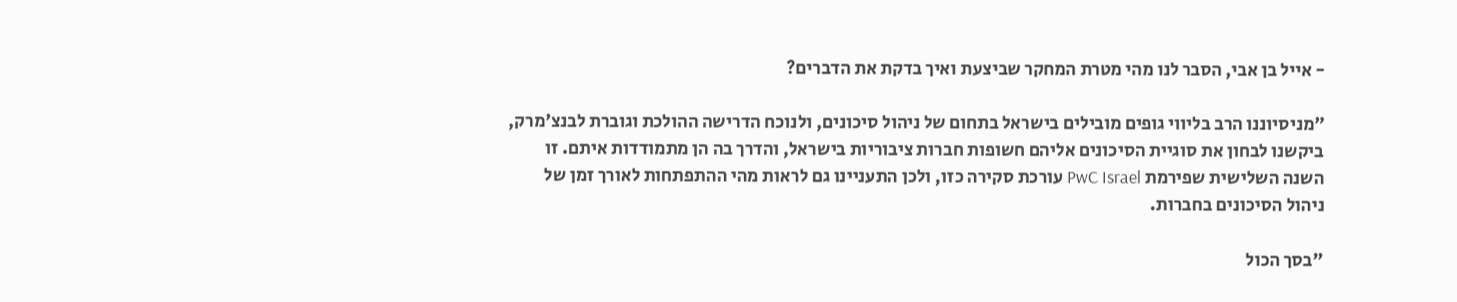- אייל בן אבי, הסבר לנו מהי מטרת המחקר שביצעת ואיך בדקת את הדברים?

"מניסיוננו הרב בליווי גופים מובילים בישראל בתחום של ניהול סיכונים, ולנוכח הדרישה ההולכת וגוברת לבנצ'מרק, ביקשנו לבחון את סוגיית הסיכונים אליהם חשופות חברות ציבוריות בישראל, והדרך בה הן מתמודדות איתם. זו השנה השלישית שפירמת PwC Israel עורכת סקירה כזו, ולכן התעניינו גם לראות מהי ההתפתחות לאורך זמן של ניהול הסיכונים בחברות.

"בסך הכול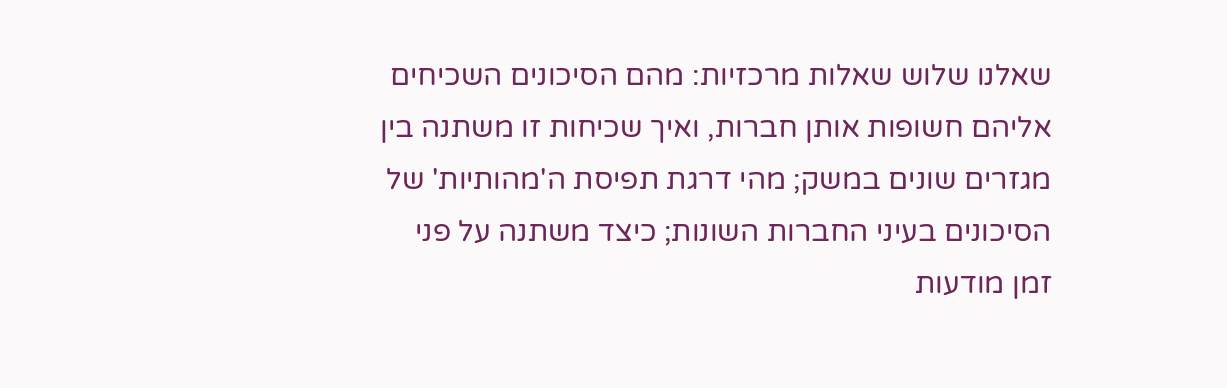שאלנו שלוש שאלות מרכזיות: מהם הסיכונים השכיחים אליהם חשופות אותן חברות, ואיך שכיחות זו משתנה בין מגזרים שונים במשק; מהי דרגת תפיסת ה'מהותיות' של הסיכונים בעיני החברות השונות; כיצד משתנה על פני זמן מודעות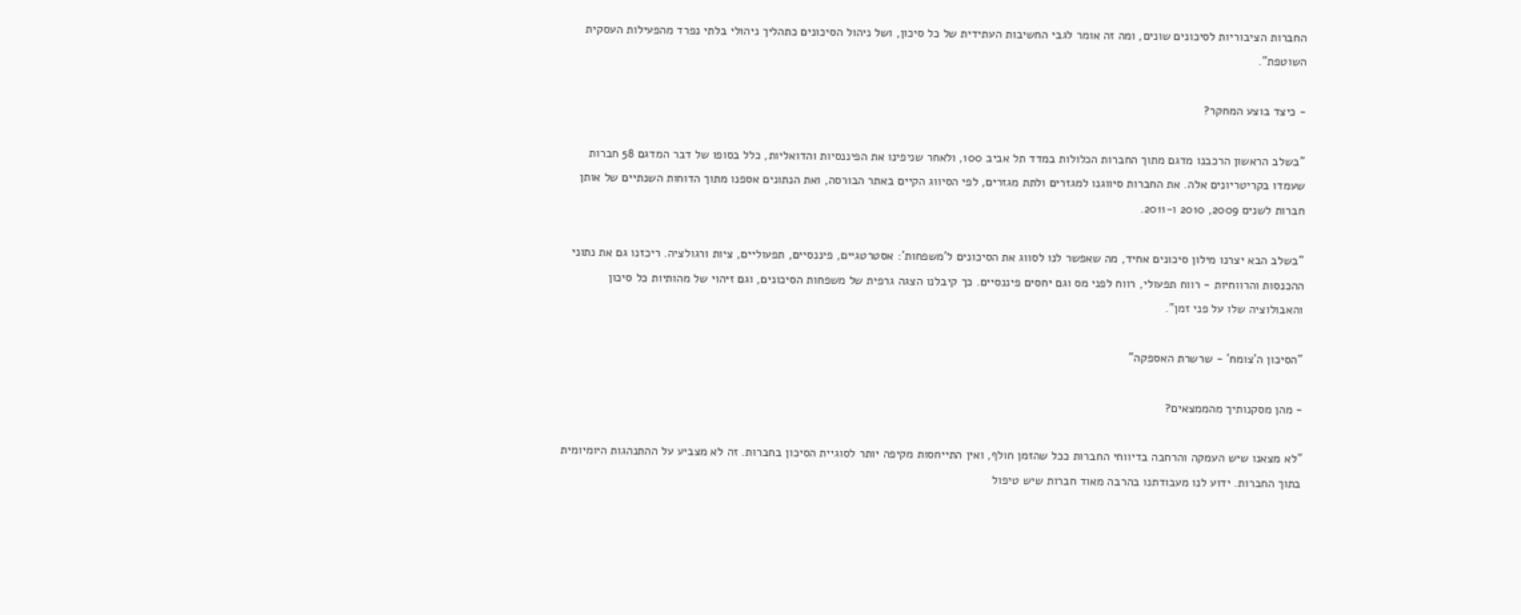החברות הציבוריות לסיכונים שונים, ומה זה אומר לגבי החשיבות העתידית של כל סיכון, ושל ניהול הסיכונים כתהליך ניהולי בלתי נפרד מהפעילות העסקית השוטפת".

- כיצד בוצע המחקר?

"בשלב הראשון הרכבנו מדגם מתוך החברות הכלולות במדד תל אביב 100, ולאחר שניפינו את הפיננסיות והדואליות, כלל בסופו של דבר המדגם 58 חברות שעמדו בקריטריונים אלה. את החברות סיווגנו למגזרים ולתת מגזרים, לפי הסיווג הקיים באתר הבורסה, ואת הנתונים אספנו מתוך הדוחות השנתיים של אותן חברות לשנים 2009, 2010 ו-2011.

"בשלב הבא יצרנו מילון סיכונים אחיד, מה שאפשר לנו לסווג את הסיכונים ל'משפחות': אסטרטגיים, פיננסיים, תפעוליים, ציות ורגולציה. ריכזנו גם את נתוני ההכנסות והרווחיות - רווח תפעולי, רווח לפני מס וגם יחסים פיננסיים. כך קיבלנו הצגה גרפית של משפחות הסיכונים, וגם זיהוי של מהותיות כל סיכון והאבולוציה שלו על פני זמן".

"הסיכון ה'צומח' - שרשרת האספקה"

- מהן מסקנותיך מהממצאים?

"לא מצאנו שיש העמקה והרחבה בדיווחי החברות ככל שהזמן חולף, ואין התייחסות מקיפה יותר לסוגיית הסיכון בחברות. זה לא מצביע על ההתנהגות היומיומית בתוך החברות. ידוע לנו מעבודתנו בהרבה מאוד חברות שיש טיפול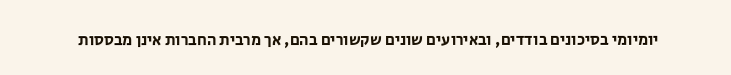יומיומי בסיכונים בודדים, ובאירועים שונים שקשורים בהם, אך מרבית החברות אינן מבססות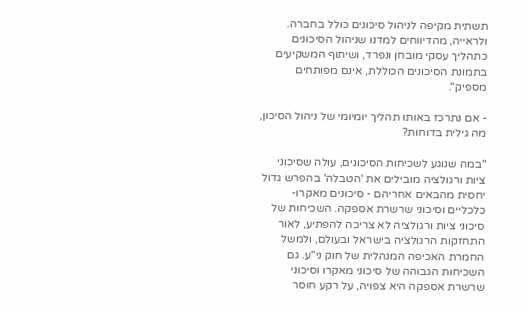תשתית מקיפה לניהול סיכונים כולל בחברה. ולראייה, מהדיווחים למדנו שניהול הסיכונים כתהליך עסקי מובחן ונפרד, ושיתוף המשקיעים בתמונת הסיכונים הכוללת, אינם מפותחים מספיק".

- אם נתרכז באותו תהליך יומיומי של ניהול הסיכון, מה גילית בדוחות?

"במה שנוגע לשכיחות הסיכונים, עולה שסיכוני ציות ורגולציה מובילים את 'הטבלה' בהפרש גדול יחסית מהבאים אחריהם - סיכונים מאקרו-כלכליים וסיכוני שרשרת אספקה. השכיחות של סיכוני ציות ורגולציה לא צריכה להפתיע, לאור התחזקות הרגולציה בישראל ובעולם, ולמשל החמרת האכיפה המנהלית של חוק ני"ע. גם השכיחות הגבוהה של סיכוני מאקרו וסיכוני שרשרת אספקה היא צפויה, על רקע חוסר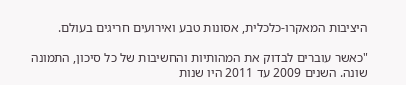היציבות המאקרו-כלכלית, אסונות טבע ואירועים חריגים בעולם.

"כאשר עוברים לבדוק את המהותיות והחשיבות של כל סיכון, התמונה שונה. השנים 2009 עד 2011 היו שנות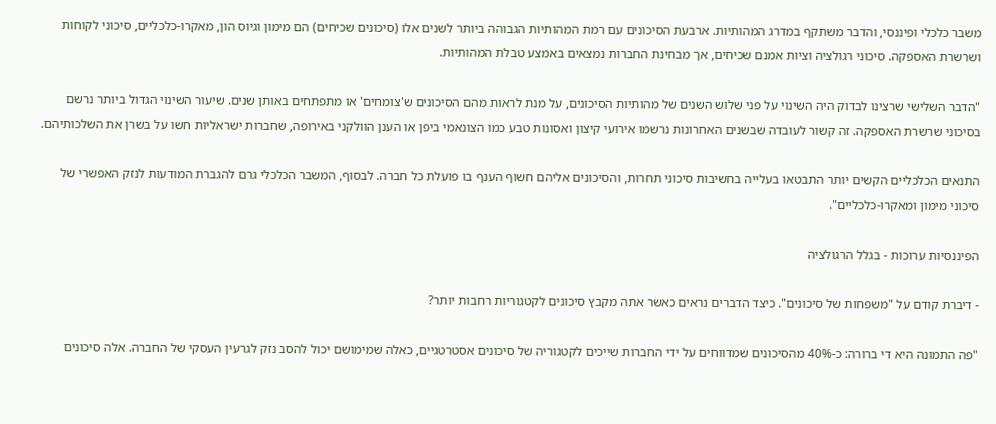משבר כלכלי ופיננסי, והדבר משתקף במדרג המהותיות. ארבעת הסיכונים עם רמת המהותיות הגבוהה ביותר לשנים אלו (סיכונים שכיחים) הם מימון וגיוס הון, מאקרו-כלכליים, סיכוני לקוחות ושרשרת האספקה. סיכוני רגולציה וציות אמנם שכיחים, אך מבחינת החברות נמצאים באמצע טבלת המהותיות.

"הדבר השלישי שרצינו לבדוק היה השינוי על פני שלוש השנים של מהותיות הסיכונים, על מנת לראות מהם הסיכונים ש'צומחים' או מתפתחים באותן שנים. שיעור השינוי הגדול ביותר נרשם בסיכוני שרשרת האספקה. זה קשור לעובדה שבשנים האחרונות נרשמו אירועי קיצון ואסונות טבע כמו הצונאמי ביפן או הענן הוולקני באירופה, שחברות ישראליות חשו על בשרן את השלכותיהם.

התנאים הכלכליים הקשים יותר התבטאו בעלייה בחשיבות סיכוני תחרות, והסיכונים אליהם חשוף הענף בו פועלת כל חברה. לבסוף, המשבר הכלכלי גרם להגברת המודעות לנזק האפשרי של סיכוני מימון ומאקרו-כלכליים".

הפיננסיות ערוכות - בגלל הרגולציה

- דיברת קודם על "משפחות של סיכונים". כיצד הדברים נראים כאשר אתה מקבץ סיכונים לקטגוריות רחבות יותר?

"פה התמונה היא די ברורה: כ-40% מהסיכונים שמדווחים על ידי החברות שייכים לקטגוריה של סיכונים אסטרטגיים, כאלה שמימושם יכול להסב נזק לגרעין העסקי של החברה. אלה סיכונים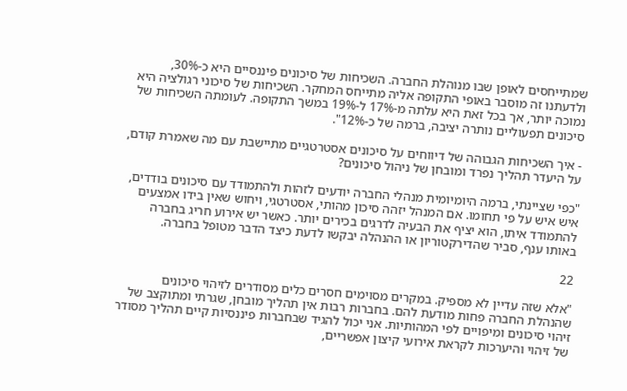שמתייחסים לאופן שבו מנוהלת החברה. השכיחות של סיכונים פיננסיים היא כ-30%, ולדעתנו זה מוסבר באופי התקופה אליה מתייחס המחקר. השכיחות של סיכוני רגולציה היא נמוכה יותר, אך בכל זאת היא עלתה מ-17% ל-19% במשך התקופה. לעומתה השכיחות של סיכונים תפעוליים נותרה יציבה, ברמה של כ-12%".

- איך השכיחות הגבוהה של דיווחים על סיכונים אסטרטגיים מתיישבת עם מה שאמרת קודם, על היעדר תהליך נפרד ומובחן של ניהול סיכונים?

"כפי שציינתי, ברמה היומיומית מנהלי החברה יודעים לזהות ולהתמודד עם סיכונים בודדים, איש איש על פי תחומו. אם המנהל יזהה סיכון מהותי, אסטרטגי, ויחוש שאין בידו אמצעים להתמודד איתו, הוא יציף את הבעיה לדרגים בכירים יותר. כאשר יש אירוע חריג בחברה באותו ענף, סביר שהדירקטוריון או ההנהלה יבקשו לדעת כיצד הדבר מטופל בחברה.

22

"אלא שזה עדיין לא מספיק. במקרים מסוימים חסרים כלים מסודרים לזיהוי סיכונים שהנהלת החברה פחות מודעת להם. בחברות רבות אין תהליך מובחן, שגרתי ומתוקצב של זיהוי סיכונים ומיפויים לפי המהותיות. אני יכול להגיד שבחברות פיננסיות קיים תהליך מסודר של זיהוי והיערכות לקראת אירועי קיצון אפשריים,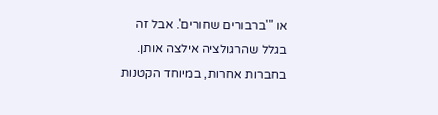או "'ברבורים שחורים'. אבל זה בגלל שהרגולציה אילצה אותן. בחברות אחרות, במיוחד הקטנות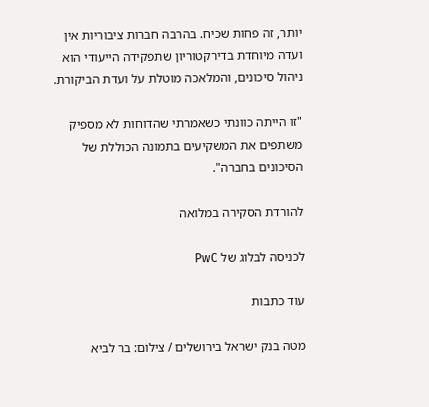יותר, זה פחות שכיח. בהרבה חברות ציבוריות אין ועדה מיוחדת בדירקטוריון שתפקידה הייעודי הוא ניהול סיכונים, והמלאכה מוטלת על ועדת הביקורת.

"זו הייתה כוונתי כשאמרתי שהדוחות לא מספיק משתפים את המשקיעים בתמונה הכוללת של הסיכונים בחברה".

להורדת הסקירה במלואה

לכניסה לבלוג של PwC

עוד כתבות

מטה בנק ישראל בירושלים / צילום: בר לביא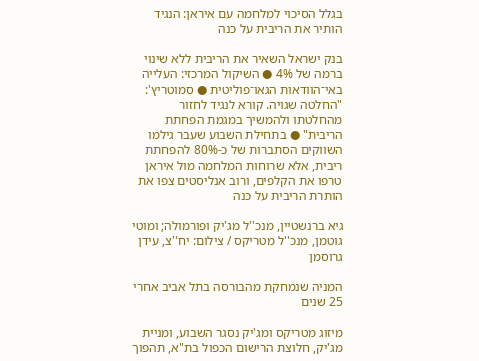בגלל הסיכוי למלחמה עם איראן: הנגיד הותיר את הריבית על כנה

בנק ישראל השאיר את הריבית ללא שינוי ברמה של 4% ● השיקול המרכזי: העלייה באי־הוודאות הגאו־פוליטית ● סמוטריץ': "החלטה שגויה. קורא לנגיד לחזור מהחלטתו ולהמשיך במגמת הפחתת הריבית" ● בתחילת השבוע שעבר גילמו השווקים הסתברות של כ-80% להפחתת ריבית, אלא שרוחות המלחמה מול איראן טרפו את הקלפים, ורוב אנליסטים צפו את הותרת הריבית על כנה

גיא ברנשטיין, מנכ''ל מג'יק ופורמולה; ומוטי גוטמן, מנכ''ל מטריקס / צילום: יח''צ, עידן גרוסמן

המניה שנמחקת מהבורסה בתל אביב אחרי 25 שנים

מיזוג מטריקס ומג'יק נסגר השבוע, ומניית מג'יק, חלוצת הרישום הכפול בת"א, תהפוך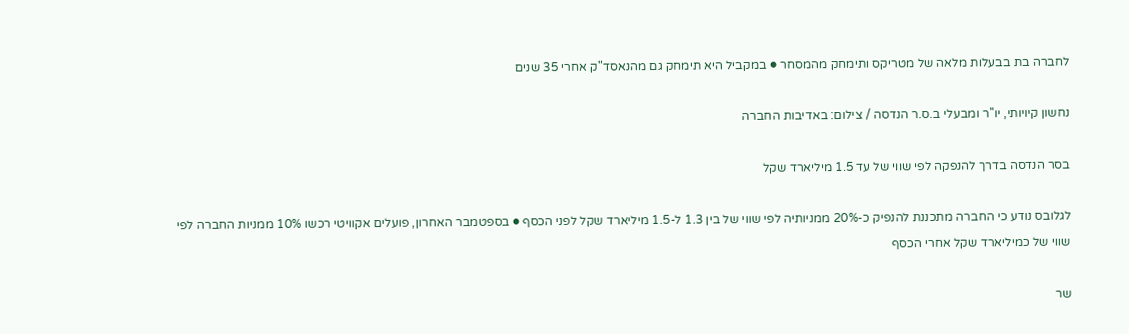לחברה בת בבעלות מלאה של מטריקס ותימחק מהמסחר ● במקביל היא תימחק גם מהנאסד"ק אחרי 35 שנים

נחשון קיויותי, יו''ר ומבעלי ב.ס.ר הנדסה / צילום: באדיבות החברה

בסר הנדסה בדרך להנפקה לפי שווי של עד 1.5 מיליארד שקל

לגלובס נודע כי החברה מתכננת להנפיק כ-20% ממניותיה לפי שווי של בין 1.3 ל-1.5 מיליארד שקל לפני הכסף ● בספטמבר האחרון, פועלים אקוויטי רכשו 10% ממניות החברה לפי שווי של כמיליארד שקל אחרי הכסף

שר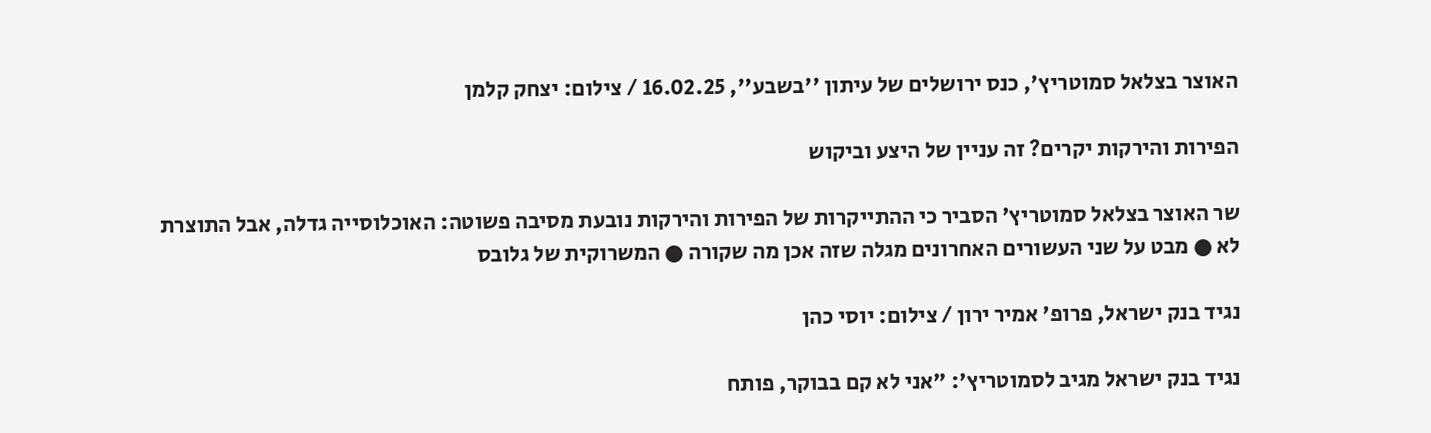האוצר בצלאל סמוטריץ', כנס ירושלים של עיתון ''בשבע'', 16.02.25 / צילום: יצחק קלמן

הפירות והירקות יקרים? זה עניין של היצע וביקוש

שר האוצר בצלאל סמוטריץ' הסביר כי ההתייקרות של הפירות והירקות נובעת מסיבה פשוטה: האוכלוסייה גדלה, אבל התוצרת לא ● מבט על שני העשורים האחרונים מגלה שזה אכן מה שקורה ● המשרוקית של גלובס

נגיד בנק ישראל, פרופ' אמיר ירון / צילום: יוסי כהן

נגיד בנק ישראל מגיב לסמוטריץ': "אני לא קם בבוקר, פותח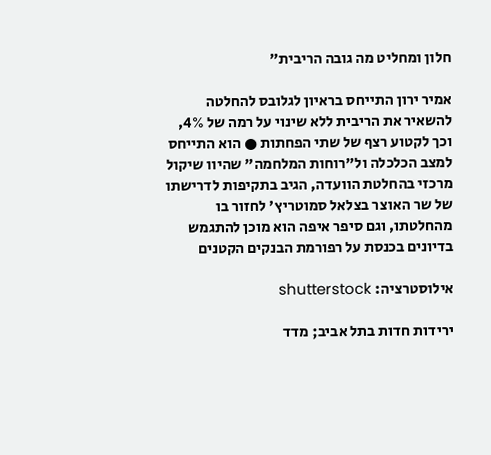חלון ומחליט מה גובה הריבית"

אמיר ירון התייחס בראיון לגלובס להחלטה להשאיר את הריבית ללא שינוי על רמה של 4%, וכך לקטוע רצף של שתי הפחתות ● הוא התייחס למצב הכלכלה ול"רוחות המלחמה" שהיוו שיקול מרכזי בהחלטת הוועדה, הגיב בתקיפות לדרישתו של שר האוצר בצלאל סמוטריץ' לחזור בו מהחלטתו, וגם סיפר איפה הוא מוכן להתגמש בדיונים בכנסת על רפורמת הבנקים הקטנים

אילוסטרציה: shutterstock

ירידות חדות בתל אביב; מדד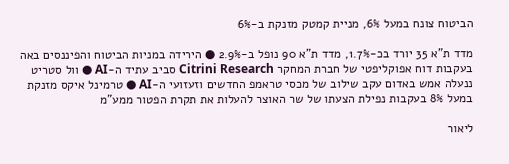הביטוח צונח במעל 6%, מניית קמטק מזנקת ב-6%

מדד ת"א 35 יורד בכ-1.7%, מדד ת"א 90 נופל ב-2.9% ● הירידה במניות הביטוח והפיננסים באה בעקבות דוח אפוקליפטי של חברת המחקר Citrini Research סביב עתיד ה-AI ● וול סטריט ננעלה אמש באדום עקב שילוב של מכסי טראמפ החדשים וזעזועי ה-AI ● טרמינל איקס מזנקת במעל 8% בעקבות נפילת הצעתו של שר האוצר להעלות את תקרת הפטור ממע"מ

ליאור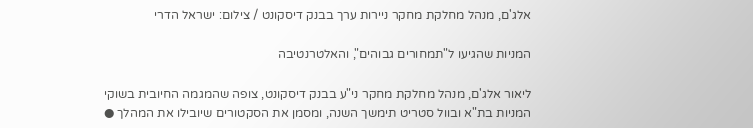אלג'ם, מנהל מחלקת מחקר ניירות ערך בבנק דיסקונט / צילום: ישראל הדרי

המניות שהגיעו ל"תמחורים גבוהים", והאלטרנטיבה

ליאור אלג'ם, מנהל מחלקת מחקר ני"ע בבנק דיסקונט, צופה שהמגמה החיובית בשוקי המניות בת"א ובוול סטריט תימשך השנה, ומסמן את הסקטורים שיובילו את המהלך ●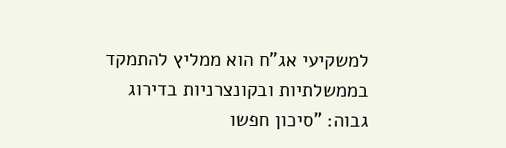למשקיעי אג"ח הוא ממליץ להתמקד בממשלתיות ובקונצרניות בדירוג גבוה: "סיכון חפשו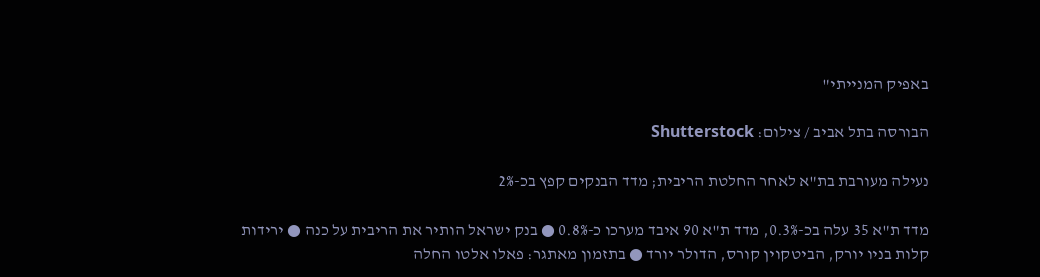באפיק המנייתי"

הבורסה בתל אביב / צילום: Shutterstock

נעילה מעורבת בת"א לאחר החלטת הריבית; מדד הבנקים קפץ בכ-2%

מדד ת"א 35 עלה בכ-0.3%, מדד ת"א 90 איבד מערכו כ-0.8% ● בנק ישראל הותיר את הריבית על כנה ● ירידות קלות בניו יורק, הביטקוין קורס, הדולר יורד ● בתזמון מאתגר: פאלו אלטו החלה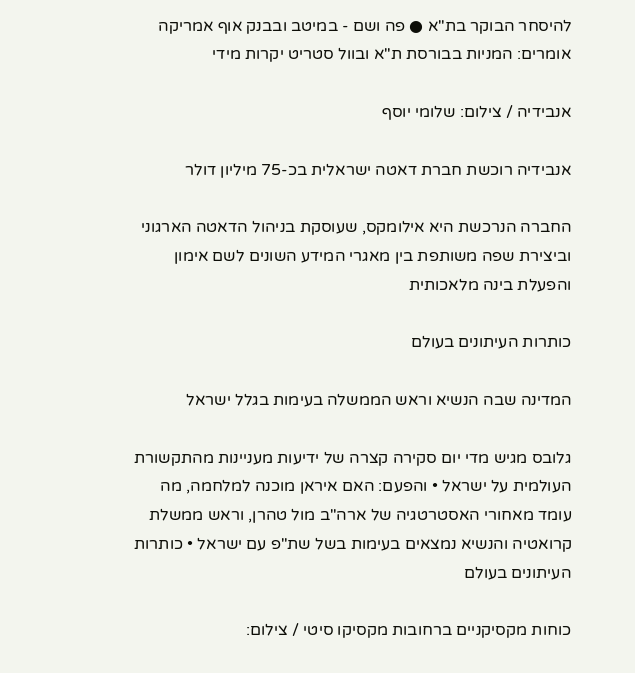להיסחר הבוקר בת"א ● פה ושם - במיטב ובבנק אוף אמריקה אומרים: המניות בבורסת ת"א ובוול סטריט יקרות מידי

אנבידיה / צילום: שלומי יוסף

אנבידיה רוכשת חברת דאטה ישראלית בכ-75 מיליון דולר

החברה הנרכשת היא אילומקס, שעוסקת בניהול הדאטה הארגוני וביצירת שפה משותפת בין מאגרי המידע השונים לשם אימון והפעלת בינה מלאכותית

כותרות העיתונים בעולם

המדינה שבה הנשיא וראש הממשלה בעימות בגלל ישראל

גלובס מגיש מדי יום סקירה קצרה של ידיעות מעניינות מהתקשורת העולמית על ישראל • והפעם: האם איראן מוכנה למלחמה, מה עומד מאחורי האסטרטגיה של ארה"ב מול טהרן, וראש ממשלת קרואטיה והנשיא נמצאים בעימות בשל שת"פ עם ישראל • כותרות העיתונים בעולם

כוחות מקסיקניים ברחובות מקסיקו סיטי / צילום: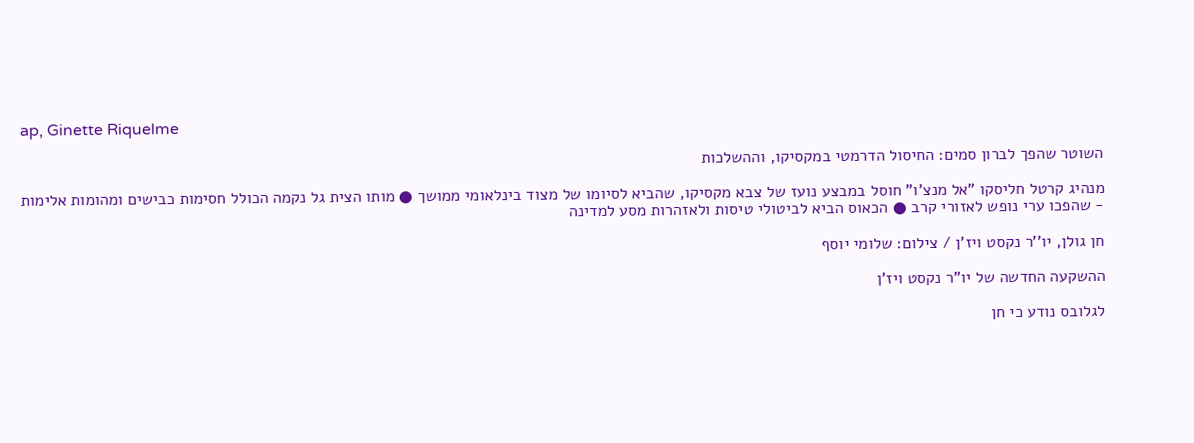ap, Ginette Riquelme

השוטר שהפך לברון סמים: החיסול הדרמטי במקסיקו, וההשלכות

מנהיג קרטל חליסקו "אל מנצ'ו" חוסל במבצע נועז של צבא מקסיקו, שהביא לסיומו של מצוד בינלאומי ממושך ● מותו הצית גל נקמה הכולל חסימות כבישים ומהומות אלימות - שהפכו ערי נופש לאזורי קרב ● הכאוס הביא לביטולי טיסות ולאזהרות מסע למדינה

חן גולן, יו''ר נקסט ויז'ן / צילום: שלומי יוסף

ההשקעה החדשה של יו"ר נקסט ויז'ן

לגלובס נודע כי חן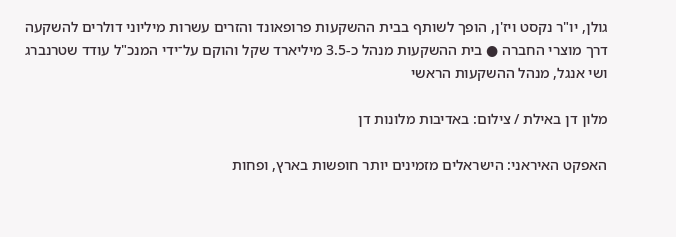גולן, יו"ר נקסט ויז'ן, הופך לשותף בבית ההשקעות פרופאונד והזרים עשרות מיליוני דולרים להשקעה דרך מוצרי החברה ● בית ההשקעות מנהל כ-3.5 מיליארד שקל והוקם על־ידי המנכ"ל עודד שטרנברג ושי אנגל, מנהל ההשקעות הראשי

מלון דן באילת / צילום: באדיבות מלונות דן

האפקט האיראני: הישראלים מזמינים יותר חופשות בארץ, ופחות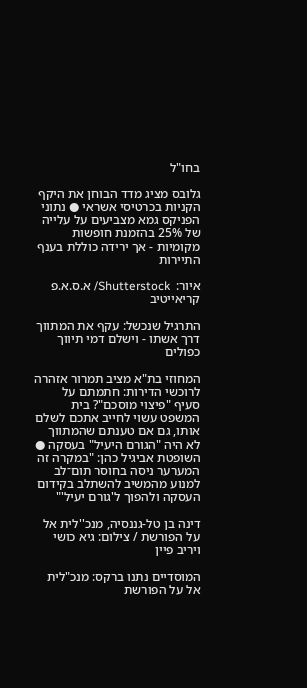בחו"ל

גלובס מציג מדד הבוחן את היקף הקניות בכרטיסי אשראי ● נתוני הפניקס גמא מצביעים על עלייה של 25% בהזמנת חופשות מקומיות - אך ירידה כוללת בענף התיירות

איור:  Shutterstock/ א.ס.א.פ קריאייטיב

התרגיל שנכשל: עקף את המתווך דרך אשתו - וישלם דמי תיווך כפולים

המחוזי בת"א מציב תמרור אזהרה לרוכשי הדירות: חתמתם על סעיף "פיצוי מוסכם"? בית המשפט עשוי לחייב אתכם לשלם אותו, גם אם טענתם שהמתווך לא היה "הגורם היעיל" בעסקה ● השופטת אביגיל כהן: "במקרה זה המערער ניסה בחוסר תום־לב למנוע מהמשיב להשתלב בקידום העסקה ולהפוך ל'גורם יעיל'"

דינה בן טל-גננסיה, מנכ''לית אל על הפורשת / צילום: גיא כושי ויריב פיין

המוסדיים נתנו ברקס: מנכ"לית אל על הפורשת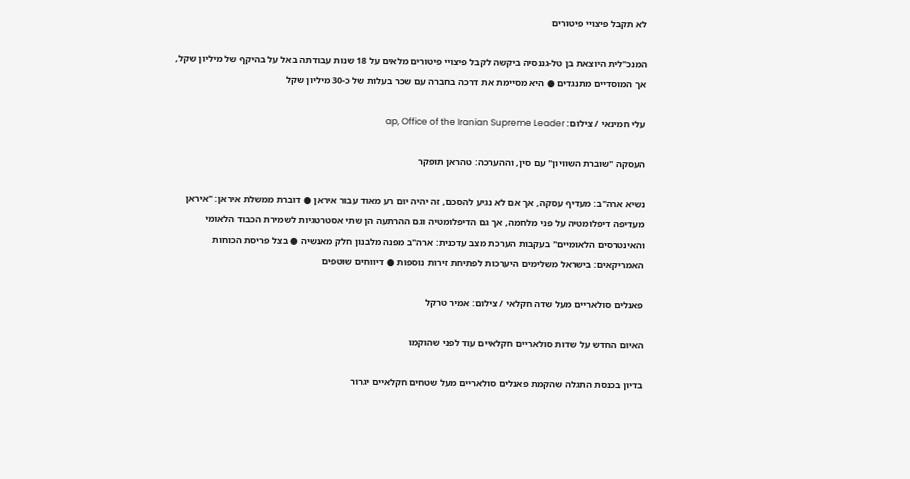לא תקבל פיצויי פיטורים

המנכ"לית היוצאת בן טל-גננסיה ביקשה לקבל פיצויי פיטורים מלאים על 18 שנות עבודתה באל על בהיקף של מיליון שקל, אך המוסדיים מתנגדים ● היא מסיימת את דרכה בחברה עם שכר בעלות של כ-30 מיליון שקל

עלי חמינאי / צילום: ap, Office of the Iranian Supreme Leader

העסקה "שוברת השוויון" עם סין, וההערכה: טהראן תופקר

נשיא ארה"ב: מעדיף עסקה, אך אם לא נגיע להסכם, זה יהיה יום רע מאוד עבור איראן ● דוברת ממשלת איראן: "איראן מעדיפה דיפלומטיה על פני מלחמה, אך גם הדיפלומטיה וגם ההרתעה הן שתי אסטרטגיות לשמירת הכבוד הלאומי והאינטרסים הלאומיים" בעקבות הערכת מצב עדכנית: ארה"ב מפנה מלבנון חלק מאנשיה ● בצל פריסת הכוחות האמריקאים: בישראל משלימים היערכות לפתיחת זירות נוספות ● דיווחים שוטפים

פאנלים סולאריים מעל שדה חקלאי / צילום: אמיר טרקל

האיום החדש על שדות סולאריים חקלאיים עוד לפני שהוקמו

בדיון בכנסת התגלה שהקמת פאנלים סולאריים מעל שטחים חקלאיים יגרור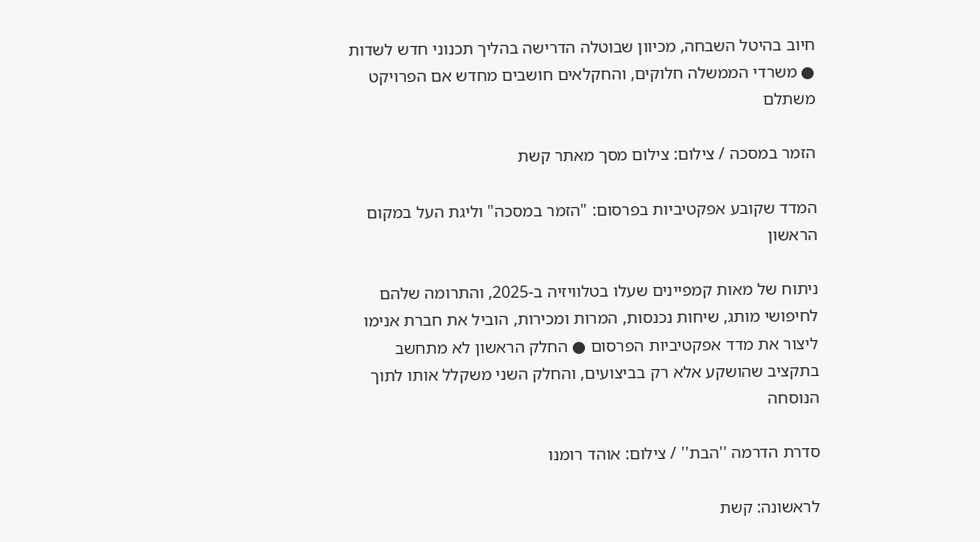חיוב בהיטל השבחה, מכיוון שבוטלה הדרישה בהליך תכנוני חדש לשדות ● משרדי הממשלה חלוקים, והחקלאים חושבים מחדש אם הפרויקט משתלם

הזמר במסכה / צילום: צילום מסך מאתר קשת

המדד שקובע אפקטיביות בפרסום: "הזמר במסכה" וליגת העל במקום הראשון

ניתוח של מאות קמפיינים שעלו בטלוויזיה ב-2025, והתרומה שלהם לחיפושי מותג, שיחות נכנסות, המרות ומכירות, הוביל את חברת אנימו ליצור את מדד אפקטיביות הפרסום ● החלק הראשון לא מתחשב בתקציב שהושקע אלא רק בביצועים, והחלק השני משקלל אותו לתוך הנוסחה

סדרת הדרמה ''הבת'' / צילום: אוהד רומנו

לראשונה: קשת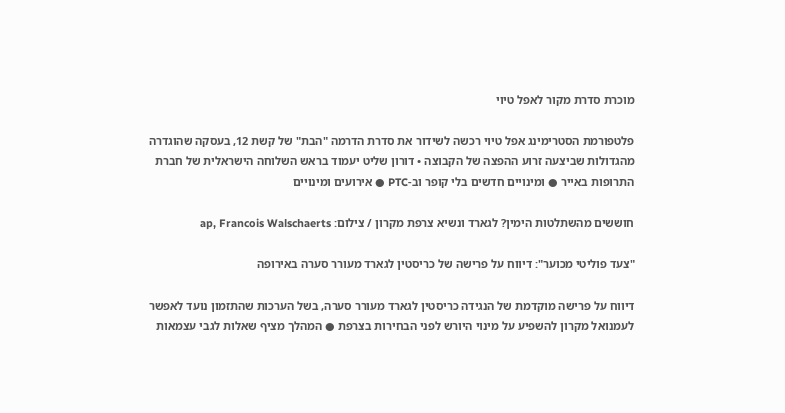מוכרת סדרת מקור לאפל טיוי

פלטפורמת הסטרימינג אפל טיוי רכשה לשידור את סדרת הדרמה "הבת" של קשת 12, בעסקה שהוגדרה מהגדולות שביצעה זרוע ההפצה של הקבוצה • דורון שליט יעמוד בראש השלוחה הישראלית של חברת התרופות באייר ● ומינויים חדשים בלי קופר וב-PTC ● אירועים ומינויים

חוששים מהשתלטות הימין? לגארד ונשיא צרפת מקרון / צילום: ap, Francois Walschaerts

"צעד פוליטי מכוער": דיווח על פרישה של כריסטין לגארד מעורר סערה באירופה

דיווח על פרישה מוקדמת של הנגידה כריסטין לגארד מעורר סערה, בשל הערכות שהתזמון נועד לאפשר לעמנואל מקרון להשפיע על מינוי היורש לפני הבחירות בצרפת ● המהלך מציף שאלות לגבי עצמאות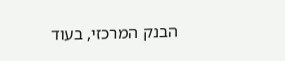הבנק המרכזי, בעוד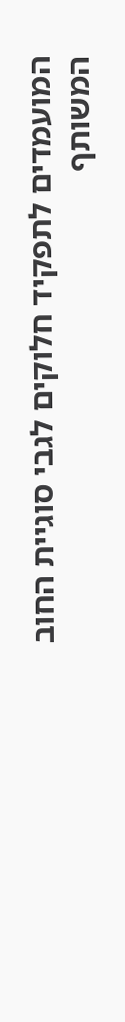המועמדים לתפקיד חלוקים לגבי סוגיית החוב המשותף